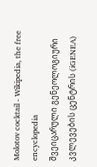Molotov cocktail - Wikipedia, the free encyclopedia
შვეიცარული გენეოლოგიური კვლევების ცენტრის (iGENEA)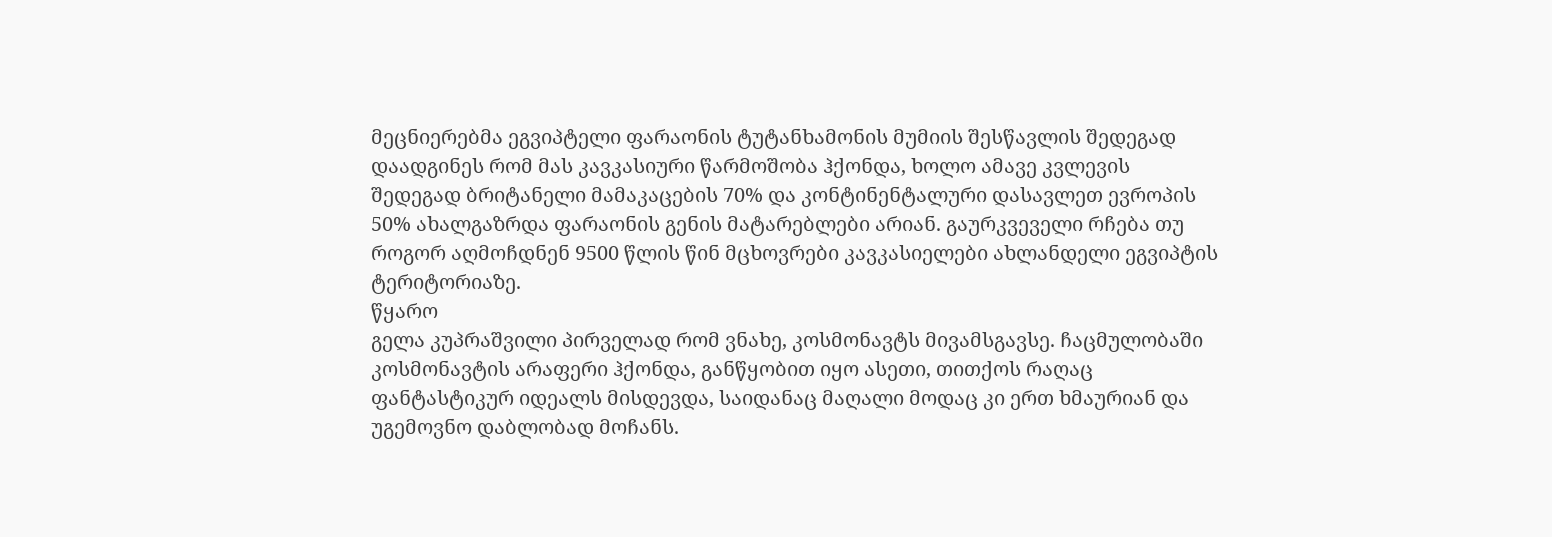მეცნიერებმა ეგვიპტელი ფარაონის ტუტანხამონის მუმიის შესწავლის შედეგად დაადგინეს რომ მას კავკასიური წარმოშობა ჰქონდა, ხოლო ამავე კვლევის შედეგად ბრიტანელი მამაკაცების 70% და კონტინენტალური დასავლეთ ევროპის 50% ახალგაზრდა ფარაონის გენის მატარებლები არიან. გაურკვეველი რჩება თუ როგორ აღმოჩდნენ 9500 წლის წინ მცხოვრები კავკასიელები ახლანდელი ეგვიპტის ტერიტორიაზე.
წყარო
გელა კუპრაშვილი პირველად რომ ვნახე, კოსმონავტს მივამსგავსე. ჩაცმულობაში კოსმონავტის არაფერი ჰქონდა, განწყობით იყო ასეთი, თითქოს რაღაც ფანტასტიკურ იდეალს მისდევდა, საიდანაც მაღალი მოდაც კი ერთ ხმაურიან და უგემოვნო დაბლობად მოჩანს.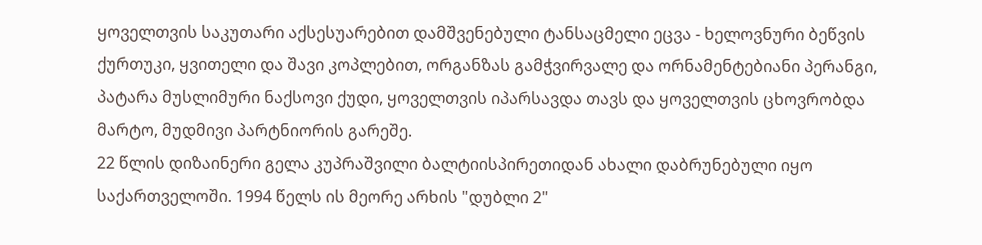ყოველთვის საკუთარი აქსესუარებით დამშვენებული ტანსაცმელი ეცვა - ხელოვნური ბეწვის ქურთუკი, ყვითელი და შავი კოპლებით, ორგანზას გამჭვირვალე და ორნამენტებიანი პერანგი, პატარა მუსლიმური ნაქსოვი ქუდი, ყოველთვის იპარსავდა თავს და ყოველთვის ცხოვრობდა მარტო, მუდმივი პარტნიორის გარეშე.
22 წლის დიზაინერი გელა კუპრაშვილი ბალტიისპირეთიდან ახალი დაბრუნებული იყო საქართველოში. 1994 წელს ის მეორე არხის "დუბლი 2"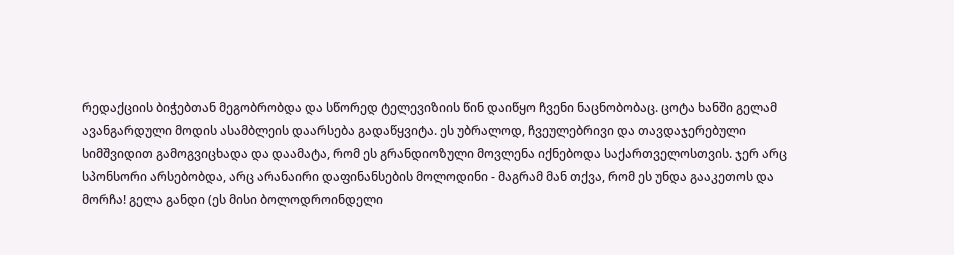რედაქციის ბიჭებთან მეგობრობდა და სწორედ ტელევიზიის წინ დაიწყო ჩვენი ნაცნობობაც. ცოტა ხანში გელამ ავანგარდული მოდის ასამბლეის დაარსება გადაწყვიტა. ეს უბრალოდ, ჩვეულებრივი და თავდაჯერებული სიმშვიდით გამოგვიცხადა და დაამატა, რომ ეს გრანდიოზული მოვლენა იქნებოდა საქართველოსთვის. ჯერ არც სპონსორი არსებობდა, არც არანაირი დაფინანსების მოლოდინი - მაგრამ მან თქვა, რომ ეს უნდა გააკეთოს და მორჩა! გელა განდი (ეს მისი ბოლოდროინდელი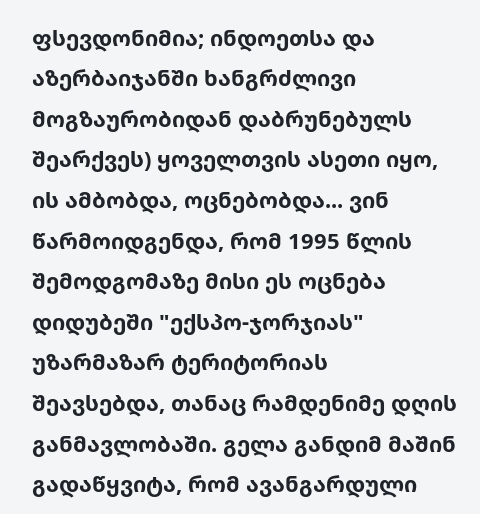ფსევდონიმია; ინდოეთსა და აზერბაიჯანში ხანგრძლივი მოგზაურობიდან დაბრუნებულს შეარქვეს) ყოველთვის ასეთი იყო, ის ამბობდა, ოცნებობდა... ვინ წარმოიდგენდა, რომ 1995 წლის შემოდგომაზე მისი ეს ოცნება დიდუბეში "ექსპო-ჯორჯიას" უზარმაზარ ტერიტორიას შეავსებდა, თანაც რამდენიმე დღის განმავლობაში. გელა განდიმ მაშინ გადაწყვიტა, რომ ავანგარდული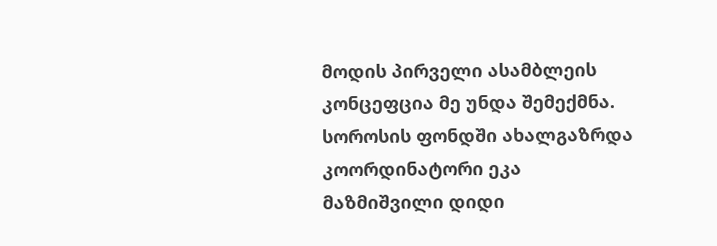მოდის პირველი ასამბლეის კონცეფცია მე უნდა შემექმნა. სოროსის ფონდში ახალგაზრდა კოორდინატორი ეკა მაზმიშვილი დიდი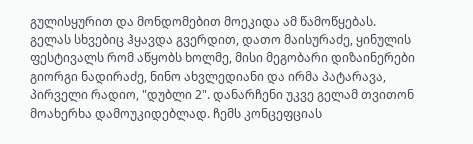გულისყურით და მონდომებით მოეკიდა ამ წამოწყებას. გელას სხვებიც ჰყავდა გვერდით, დათო მაისურაძე, ყინულის ფესტივალს რომ აწყობს ხოლმე, მისი მეგობარი დიზაინერები გიორგი ნადირაძე, ნინო ახვლედიანი და ირმა პატარავა, პირველი რადიო, "დუბლი 2". დანარჩენი უკვე გელამ თვითონ მოახერხა დამოუკიდებლად. ჩემს კონცეფციას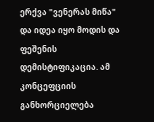ერქვა "ვენერას მიწა" და იდეა იყო მოდის და ფეშენის დემისტიფიკაცია. ამ კონცეფციის განხორციელება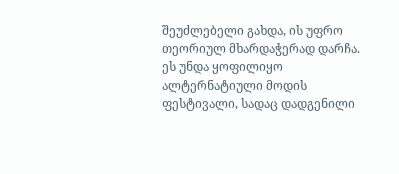შეუძლებელი გახდა, ის უფრო თეორიულ მხარდაჭერად დარჩა.
ეს უნდა ყოფილიყო ალტერნატიული მოდის ფესტივალი, სადაც დადგენილი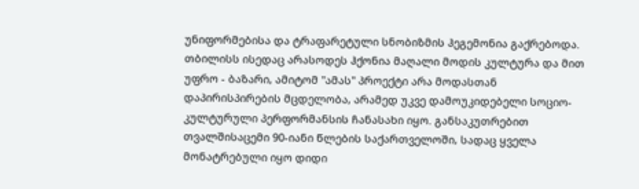უნიფორმებისა და ტრაფარეტული სნობიზმის ჰეგემონია გაქრებოდა. თბილისს ისედაც არასოდეს ჰქონია მაღალი მოდის კულტურა და მით უფრო - ბაზარი, ამიტომ "ამას" პროექტი არა მოდასთან დაპირისპირების მცდელობა, არამედ უკვე დამოუკიდებელი სოციო-კულტურული პერფორმანსის ჩანასახი იყო. განსაკუთრებით თვალშისაცემი 90-იანი წლების საქართველოში, სადაც ყველა მონატრებული იყო დიდი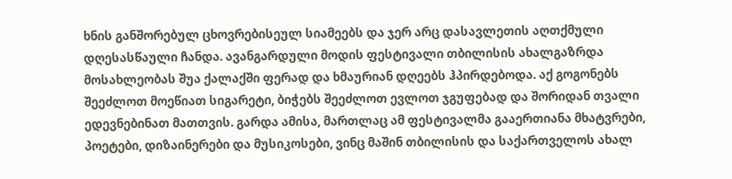ხნის განშორებულ ცხოვრებისეულ სიამეებს და ჯერ არც დასავლეთის აღთქმული დღესასწაული ჩანდა. ავანგარდული მოდის ფესტივალი თბილისის ახალგაზრდა მოსახლეობას შუა ქალაქში ფერად და ხმაურიან დღეებს ჰპირდებოდა. აქ გოგონებს შეეძლოთ მოეწიათ სიგარეტი, ბიჭებს შეეძლოთ ევლოთ ჯგუფებად და შორიდან თვალი ედევნებინათ მათთვის. გარდა ამისა, მართლაც ამ ფესტივალმა გააერთიანა მხატვრები, პოეტები, დიზაინერები და მუსიკოსები, ვინც მაშინ თბილისის და საქართველოს ახალ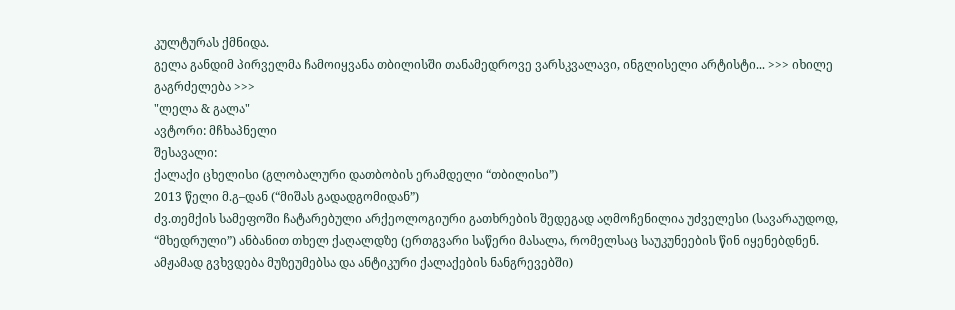კულტურას ქმნიდა.
გელა განდიმ პირველმა ჩამოიყვანა თბილისში თანამედროვე ვარსკვალავი, ინგლისელი არტისტი... >>> იხილე გაგრძელება >>>
"ლელა & გალა"
ავტორი: მჩხაპნელი
შესავალი:
ქალაქი ცხელისი (გლობალური დათბობის ერამდელი “თბილისი”)
2013 წელი მ.გ–დან (“მიშას გადადგომიდან”)
ძვ.თემქის სამეფოში ჩატარებული არქეოლოგიური გათხრების შედეგად აღმოჩენილია უძველესი (სავარაუდოდ, “მხედრული”) ანბანით თხელ ქაღალდზე (ერთგვარი საწერი მასალა, რომელსაც საუკუნეების წინ იყენებდნენ. ამჟამად გვხვდება მუზეუმებსა და ანტიკური ქალაქების ნანგრევებში)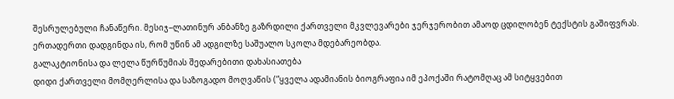შესრულებული ჩანაწერი. მესიჯ–ლათინურ ანბანზე გაზრდილი ქართველი მკვლევარები ჯერჯერობით ამაოდ ცდილობენ ტექსტის გაშიფვრას. ერთადერთი დადგინდა ის, რომ უწინ ამ ადგილზე საშუალო სკოლა მდებარეობდა.
გალაკტიონისა და ლელა წურწუმიას შედარებითი დახასიათება
დიდი ქართველი მომღერლისა და საზოგადო მოღვაწის (“ყველა ადამიანის ბიოგრაფია იმ ეპოქაში რატომღაც ამ სიტყვებით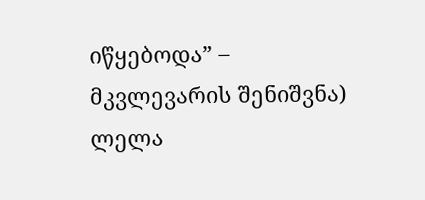იწყებოდა” – მკვლევარის შენიშვნა) ლელა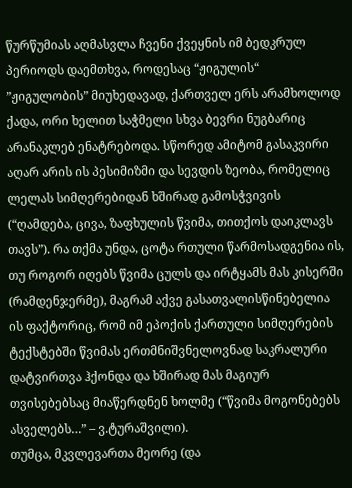წურწუმიას აღმასვლა ჩვენი ქვეყნის იმ ბედკრულ პერიოდს დაემთხვა, როდესაც “ჟიგულის“ ”ჟიგულობის” მიუხედავად, ქართველ ერს არამხოლოდ ქადა, ორი ხელით საჭმელი სხვა ბევრი ნუგბარიც არანაკლებ ენატრებოდა. სწორედ ამიტომ გასაკვირი აღარ არის ის პესიმიზმი და სევდის ზეობა, რომელიც ლელას სიმღერებიდან ხშირად გამოსჭვივის (“ღამდება, ცივა, ზაფხულის წვიმა, თითქოს დაიკლავს თავს”). რა თქმა უნდა, ცოტა რთული წარმოსადგენია ის, თუ როგორ იღებს წვიმა ცულს და ირტყამს მას კისერში (რამდენჯერმე), მაგრამ აქვე გასათვალისწინებელია ის ფაქტორიც, რომ იმ ეპოქის ქართული სიმღერების ტექსტებში წვიმას ერთმნიშვნელოვნად საკრალური დატვირთვა ჰქონდა და ხშირად მას მაგიურ თვისებებსაც მიაწერდნენ ხოლმე (“წვიმა მოგონებებს ასველებს…” – ვ.ტურაშვილი).
თუმცა, მკვლევართა მეორე (და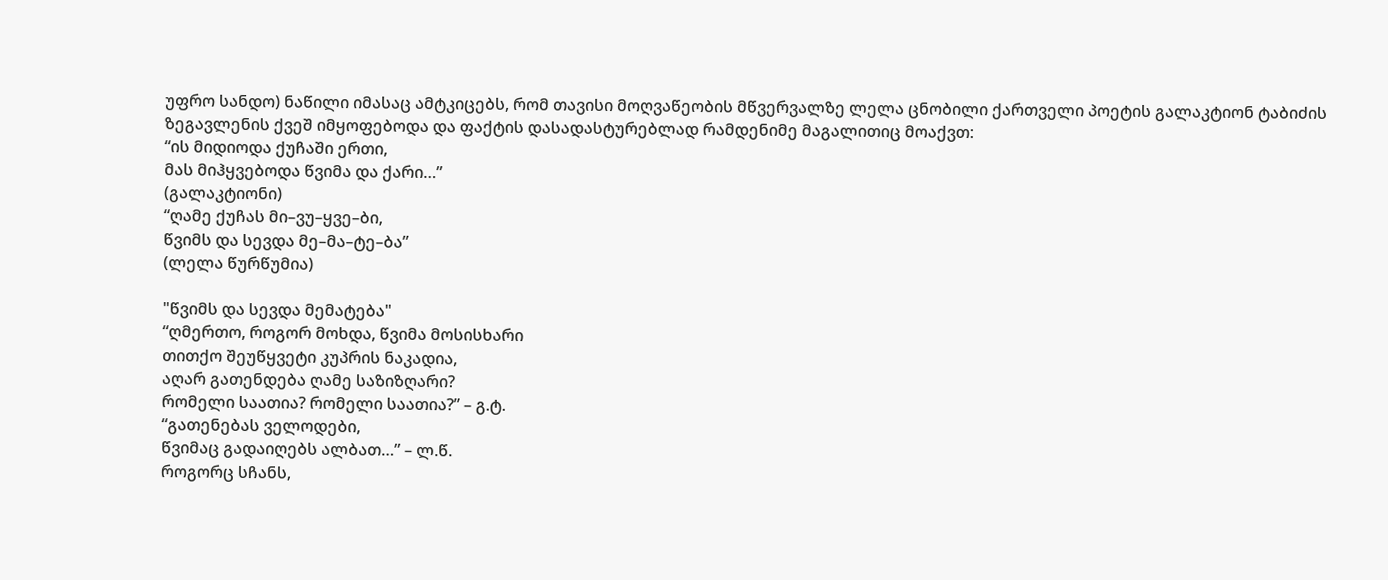უფრო სანდო) ნაწილი იმასაც ამტკიცებს, რომ თავისი მოღვაწეობის მწვერვალზე ლელა ცნობილი ქართველი პოეტის გალაკტიონ ტაბიძის ზეგავლენის ქვეშ იმყოფებოდა და ფაქტის დასადასტურებლად რამდენიმე მაგალითიც მოაქვთ:
“ის მიდიოდა ქუჩაში ერთი,
მას მიჰყვებოდა წვიმა და ქარი…”
(გალაკტიონი)
“ღამე ქუჩას მი–ვუ–ყვე–ბი,
წვიმს და სევდა მე–მა–ტე–ბა”
(ლელა წურწუმია)

"წვიმს და სევდა მემატება"
“ღმერთო, როგორ მოხდა, წვიმა მოსისხარი
თითქო შეუწყვეტი კუპრის ნაკადია,
აღარ გათენდება ღამე საზიზღარი?
რომელი საათია? რომელი საათია?” – გ.ტ.
“გათენებას ველოდები,
წვიმაც გადაიღებს ალბათ…” – ლ.წ.
როგორც სჩანს,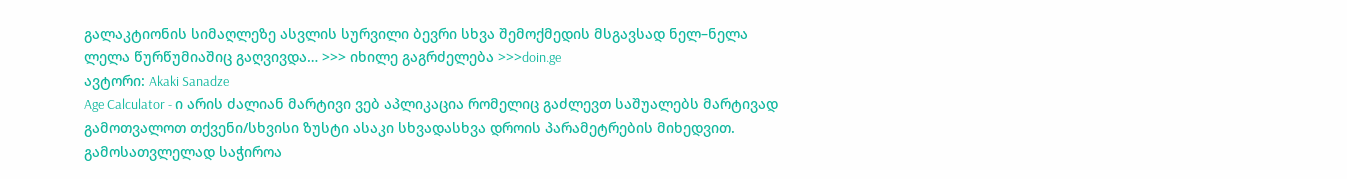გალაკტიონის სიმაღლეზე ასვლის სურვილი ბევრი სხვა შემოქმედის მსგავსად ნელ–ნელა ლელა წურწუმიაშიც გაღვივდა… >>> იხილე გაგრძელება >>>doin.ge
ავტორი: Akaki Sanadze
Age Calculator - ი არის ძალიან მარტივი ვებ აპლიკაცია რომელიც გაძლევთ საშუალებს მარტივად გამოთვალოთ თქვენი/სხვისი ზუსტი ასაკი სხვადასხვა დროის პარამეტრების მიხედვით.
გამოსათვლელად საჭიროა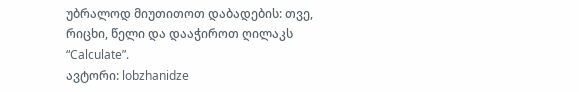უბრალოდ მიუთითოთ დაბადების: თვე, რიცხი, წელი და დააჭიროთ ღილაკს “Calculate”.
ავტორი: lobzhanidze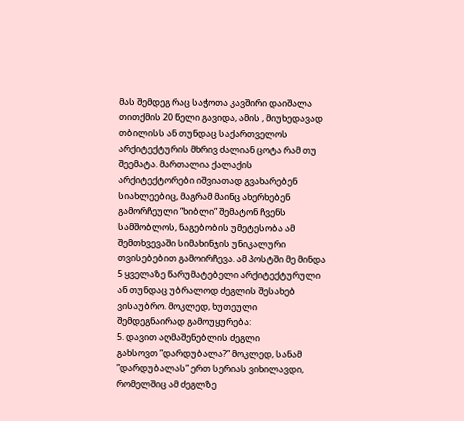მას შემდეგ რაც საჭოთა კავშირი დაიშალა თითქმის 20 წელი გავიდა, ამის , მიუხედავად თბილისს ან თუნდაც საქართველოს არქიტექტურის მხრივ ძალიან ცოტა რამ თუ შეემატა. მართალია ქალაქის არქიტექტორები იშვიათად გვახარებენ სიახლეებიც, მაგრამ მაინც ახერხებენ გამორჩეული ”ხიბლი” შემატონ ჩვენს სამშობლოს, ნაგებობის უმეტესობა ამ შემთხვევაში სიმახინჯის უნიკალური თვისებებით გამოირჩევა. ამ პოსტში მე მინდა 5 ყველაზე წარუმატებელი არქიტექტურული ან თუნდაც უბრალოდ ძეგლის შესახებ ვისაუბრო. მოკლედ, ხუთეული შემდეგნაირად გამოუყურება:
5. დავით აღმაშენებლის ძეგლი
გახსოვთ ”დარდუბალა?” მოკლედ, სანამ ”დარდუბალას” ერთ სერიას ვიხილავდი,
რომელშიც ამ ძეგლზე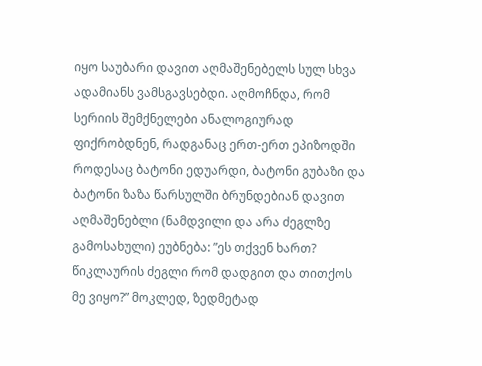იყო საუბარი დავით აღმაშენებელს სულ სხვა ადამიანს ვამსგავსებდი. აღმოჩნდა, რომ სერიის შემქნელები ანალოგიურად ფიქრობდნენ, რადგანაც ერთ-ერთ ეპიზოდში როდესაც ბატონი ედუარდი, ბატონი გუბაზი და ბატონი ზაზა წარსულში ბრუნდებიან დავით აღმაშენებლი (ნამდვილი და არა ძეგლზე გამოსახული) ეუბნება: ”ეს თქვენ ხართ? წიკლაურის ძეგლი რომ დადგით და თითქოს მე ვიყო?” მოკლედ, ზედმეტად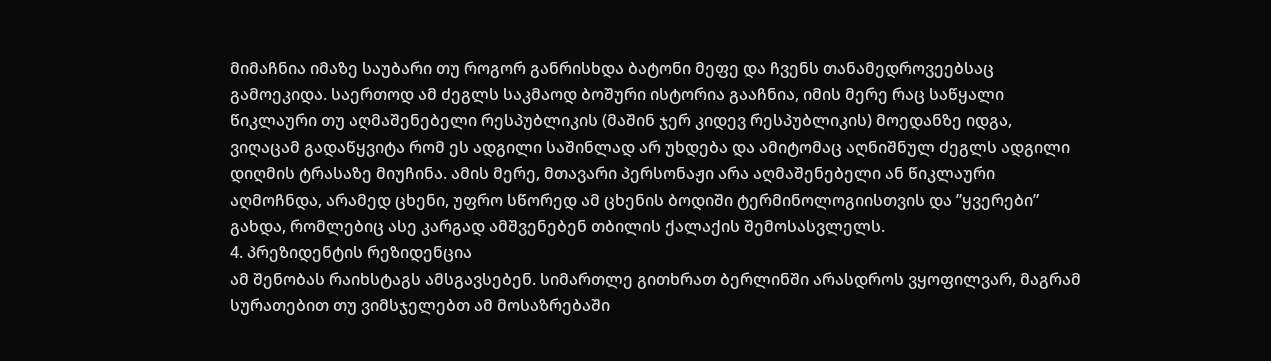მიმაჩნია იმაზე საუბარი თუ როგორ განრისხდა ბატონი მეფე და ჩვენს თანამედროვეებსაც გამოეკიდა. საერთოდ ამ ძეგლს საკმაოდ ბოშური ისტორია გააჩნია, იმის მერე რაც საწყალი წიკლაური თუ აღმაშენებელი რესპუბლიკის (მაშინ ჯერ კიდევ რესპუბლიკის) მოედანზე იდგა, ვიღაცამ გადაწყვიტა რომ ეს ადგილი საშინლად არ უხდება და ამიტომაც აღნიშნულ ძეგლს ადგილი დიღმის ტრასაზე მიუჩინა. ამის მერე, მთავარი პერსონაჟი არა აღმაშენებელი ან წიკლაური აღმოჩნდა, არამედ ცხენი, უფრო სწორედ ამ ცხენის ბოდიში ტერმინოლოგიისთვის და ”ყვერები” გახდა, რომლებიც ასე კარგად ამშვენებენ თბილის ქალაქის შემოსასვლელს.
4. პრეზიდენტის რეზიდენცია
ამ შენობას რაიხსტაგს ამსგავსებენ. სიმართლე გითხრათ ბერლინში არასდროს ვყოფილვარ, მაგრამ სურათებით თუ ვიმსჯელებთ ამ მოსაზრებაში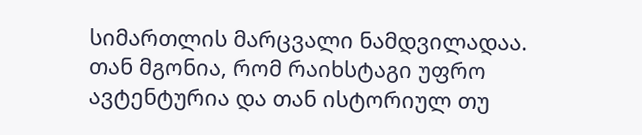სიმართლის მარცვალი ნამდვილადაა. თან მგონია, რომ რაიხსტაგი უფრო ავტენტურია და თან ისტორიულ თუ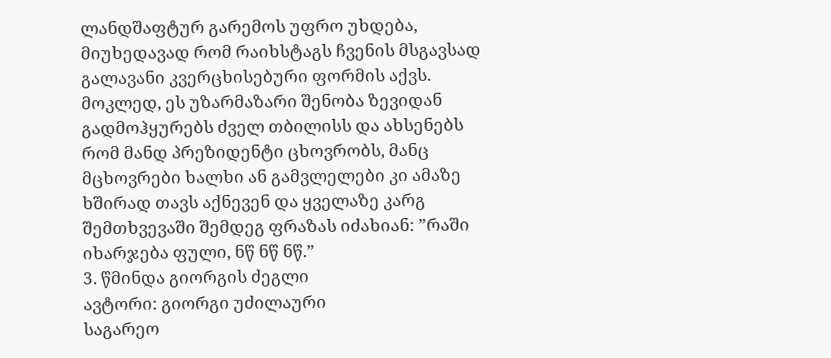ლანდშაფტურ გარემოს უფრო უხდება, მიუხედავად რომ რაიხსტაგს ჩვენის მსგავსად გალავანი კვერცხისებური ფორმის აქვს. მოკლედ, ეს უზარმაზარი შენობა ზევიდან გადმოჰყურებს ძველ თბილისს და ახსენებს რომ მანდ პრეზიდენტი ცხოვრობს, მანც მცხოვრები ხალხი ან გამვლელები კი ამაზე ხშირად თავს აქნევენ და ყველაზე კარგ შემთხვევაში შემდეგ ფრაზას იძახიან: ”რაში იხარჯება ფული, ნწ ნწ ნწ.”
3. წმინდა გიორგის ძეგლი
ავტორი: გიორგი უძილაური
საგარეო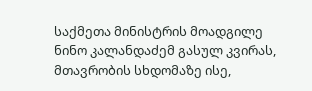საქმეთა მინისტრის მოადგილე ნინო კალანდაძემ გასულ კვირას, მთავრობის სხდომაზე ისე,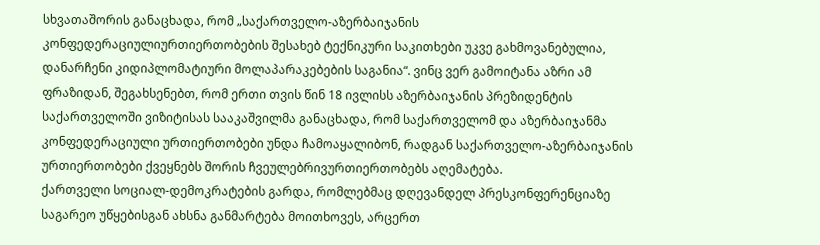სხვათაშორის განაცხადა, რომ „საქართველო-აზერბაიჯანის კონფედერაციულიურთიერთობების შესახებ ტექნიკური საკითხები უკვე გახმოვანებულია, დანარჩენი კიდიპლომატიური მოლაპარაკებების საგანია“. ვინც ვერ გამოიტანა აზრი ამ ფრაზიდან, შეგახსენებთ, რომ ერთი თვის წინ 18 ივლისს აზერბაიჯანის პრეზიდენტის საქართველოში ვიზიტისას სააკაშვილმა განაცხადა, რომ საქართველომ და აზერბაიჯანმა კონფედერაციული ურთიერთობები უნდა ჩამოაყალიბონ, რადგან საქართველო-აზერბაიჯანის ურთიერთობები ქვეყნებს შორის ჩვეულებრივურთიერთობებს აღემატება.
ქართველი სოციალ-დემოკრატების გარდა, რომლებმაც დღევანდელ პრესკონფერენციაზე საგარეო უწყებისგან ახსნა განმარტება მოითხოვეს, არცერთ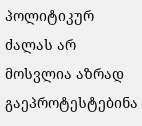პოლიტიკურ ძალას არ მოსვლია აზრად გაეპროტესტებინა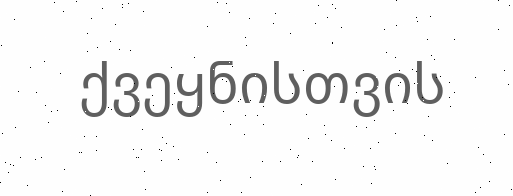ქვეყნისთვის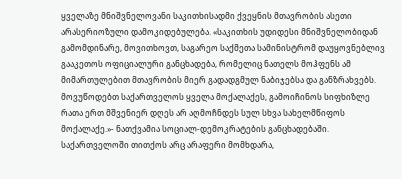ყველაზე მნიშვნელოვანი საკითხისადმი ქვეყნის მთავრობის ასეთი არასერიოზული დამოკიდებულება. «საკითხის უდიდესი მნიშვნელობიდან გამომდინარე, მოვითხოვთ, საგარეო საქმეთა სამინისტრომ დაუყოვნებლივ გააკეთოს ოფიციალური განცხადება, რომელიც ნათელს მოჰფენს ამ მიმართულებით მთავრობის მიერ გადადგმულ ნაბიჯებსა და განზრახვებს. მოვუწოდებთ საქართველოს ყველა მოქალაქეს, გამოიჩინოს სიფხიზლე რათა ერთ მშვენიერ დღეს არ აღმოჩნდეს სულ სხვა სახელმწიფოს მოქალაქე.»- ნათქვამია სოციალ-დემოკრატების განცხადებაში.
საქართველოში თითქოს არც არაფერი მომხდარა,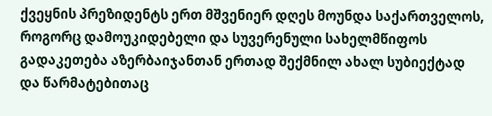ქვეყნის პრეზიდენტს ერთ მშვენიერ დღეს მოუნდა საქართველოს, როგორც დამოუკიდებელი და სუვერენული სახელმწიფოს გადაკეთება აზერბაიჯანთან ერთად შექმნილ ახალ სუბიექტად და წარმატებითაც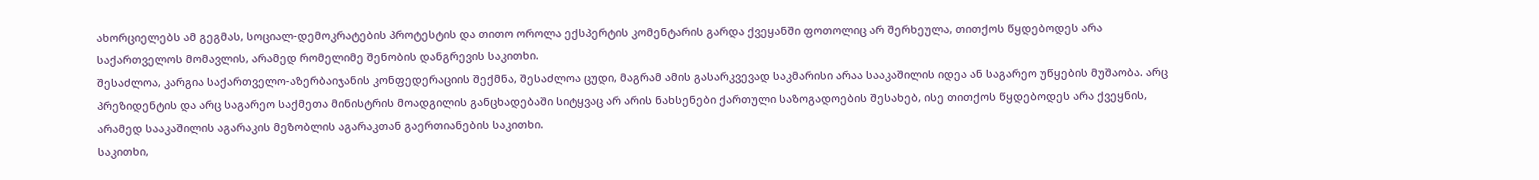ახორციელებს ამ გეგმას, სოციალ-დემოკრატების პროტესტის და თითო ოროლა ექსპერტის კომენტარის გარდა ქვეყანში ფოთოლიც არ შერხეულა, თითქოს წყდებოდეს არა საქართველოს მომავლის, არამედ რომელიმე შენობის დანგრევის საკითხი.
შესაძლოა, კარგია საქართველო-აზერბაიჯანის კონფედერაციის შექმნა, შესაძლოა ცუდი, მაგრამ ამის გასარკვევად საკმარისი არაა სააკაშილის იდეა ან საგარეო უწყების მუშაობა. არც პრეზიდენტის და არც საგარეო საქმეთა მინისტრის მოადგილის განცხადებაში სიტყვაც არ არის ნახსენები ქართული საზოგადოების შესახებ, ისე თითქოს წყდებოდეს არა ქვეყნის, არამედ სააკაშილის აგარაკის მეზობლის აგარაკთან გაერთიანების საკითხი.
საკითხი,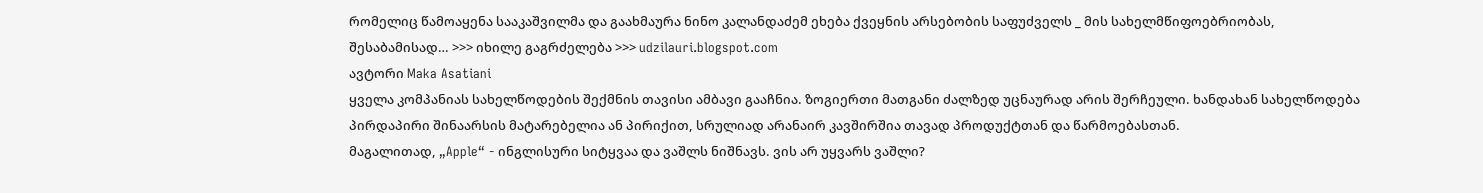რომელიც წამოაყენა სააკაშვილმა და გაახმაურა ნინო კალანდაძემ ეხება ქვეყნის არსებობის საფუძველს _ მის სახელმწიფოებრიობას, შესაბამისად… >>> იხილე გაგრძელება >>> udzilauri.blogspot.com
ავტორი Maka Asatiani
ყველა კომპანიას სახელწოდების შექმნის თავისი ამბავი გააჩნია. ზოგიერთი მათგანი ძალზედ უცნაურად არის შერჩეული. ხანდახან სახელწოდება პირდაპირი შინაარსის მატარებელია ან პირიქით, სრულიად არანაირ კავშირშია თავად პროდუქტთან და წარმოებასთან.
მაგალითად, „Apple“ - ინგლისური სიტყვაა და ვაშლს ნიშნავს. ვის არ უყვარს ვაშლი?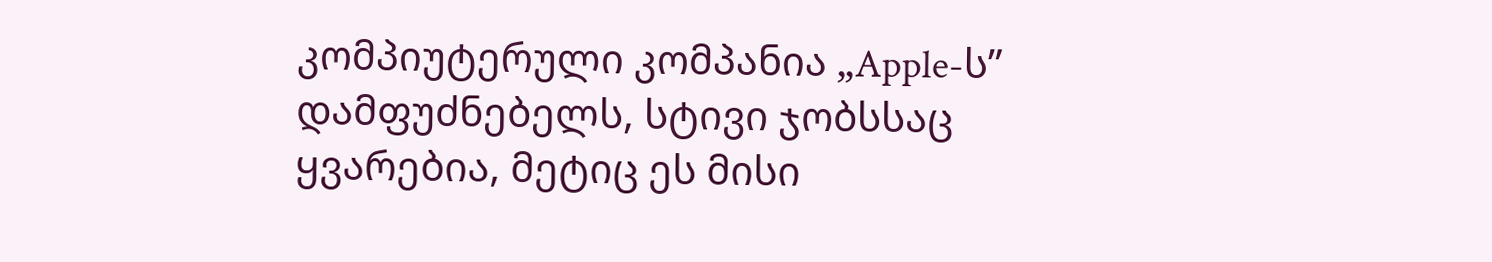კომპიუტერული კომპანია „Apple-ს” დამფუძნებელს, სტივი ჯობსსაც ყვარებია, მეტიც ეს მისი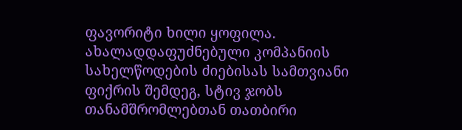ფავორიტი ხილი ყოფილა. ახალადდაფუძნებული კომპანიის სახელწოდების ძიებისას სამთვიანი ფიქრის შემდეგ, სტივ ჯობს თანამშრომლებთან თათბირი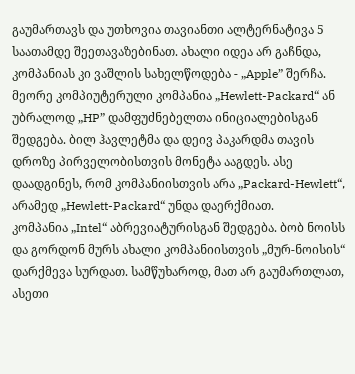გაუმართავს და უთხოვია თავიანთი ალტერნატივა 5 საათამდე შეეთავაზებინათ. ახალი იდეა არ გაჩნდა, კომპანიას კი ვაშლის სახელწოდება - „Apple” შერჩა.
მეორე კომპიუტერული კომპანია „Hewlett-Packard“ ან უბრალოდ „HP” დამფუძნებელთა ინიციალებისგან შედგება. ბილ ჰავლეტმა და დეივ პაკარდმა თავის დროზე პირველობისთვის მონეტა ააგდეს. ასე დაადგინეს, რომ კომპანიისთვის არა „Packard-Hewlett“, არამედ „Hewlett-Packard“ უნდა დაერქმიათ.
კომპანია „Intel“ აბრევიატურისგან შედგება. ბობ ნოისს და გორდონ მურს ახალი კომპანიისთვის „მურ-ნოისის“ დარქმევა სურდათ. სამწუხაროდ, მათ არ გაუმართლათ, ასეთი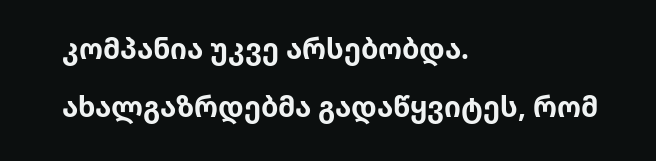კომპანია უკვე არსებობდა. ახალგაზრდებმა გადაწყვიტეს, რომ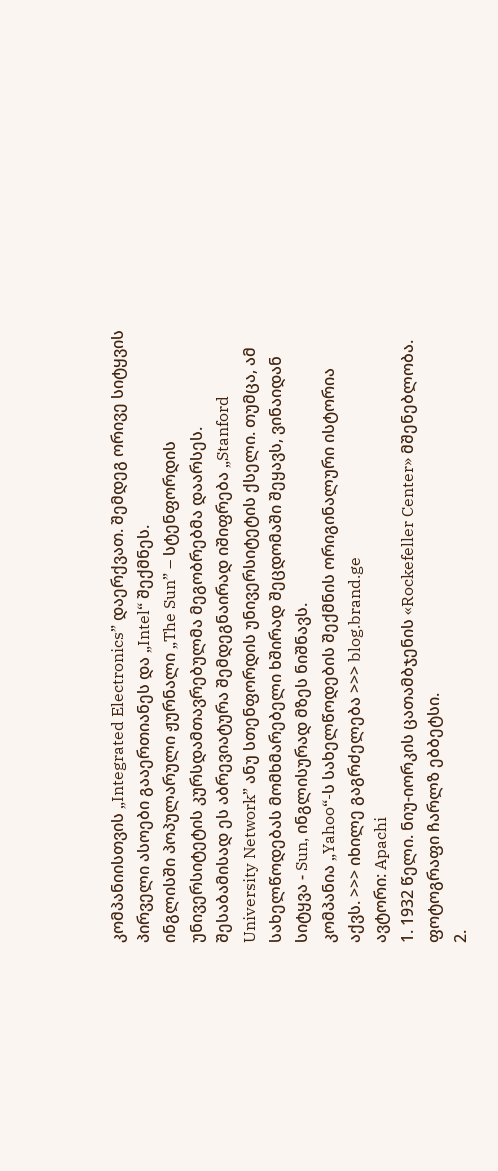კომპანიისთვის „Integrated Electronics” დაერქვათ. შემდეგ ორივე სიტყვის პირველი ასოები გააერთიანეს და „Intel“ შექმნეს.
ინგლისში პოპულარული ჟურნალი „The Sun” – სტენფორდის უნივერსიტეტის კურსდამთავრებულმა მეგობრებმა დაარსეს. შესაბამისად ეს აბრევიატურა შემდეგნაირად იშიფრება „Stanford University Network” ანუ სთენფორდის უნივერსიტეტის ქსელი. თუმცა, ამ სახელწოდებას მომხმარებელი ხშირად შეცდომაში შეყავს, ვინაიდან სიტყვა - Sun, ინგლისურად მზეს ნიშნავს.
კომპანია „Yahoo“-ს სახელწოდების შექმნის ორიგინალური ისტორია აქვს. >>> იხილე გაგრძელება >>> blog.brand.ge
ავტორი: Apachi
1. 1932 წელი. ნიუ-იორკის ცათამბჯენის «Rockefeller Center» მშენებლობა. ფოტოგრაფი ჩარლზ ებბეტსი.
2.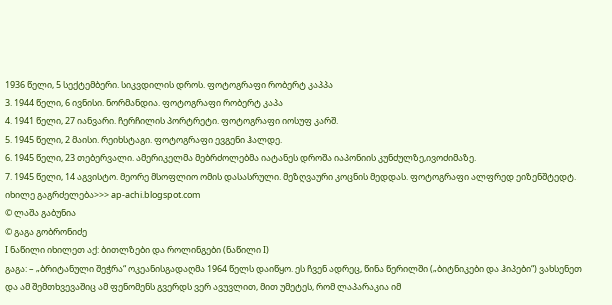1936 წელი, 5 სექტემბერი. სიკვდილის დროს. ფოტოგრაფი რობერტ კაპპა
3. 1944 წელი, 6 ივნისი. ნორმანდია. ფოტოგრაფი რობერტ კაპა
4. 1941 წელი, 27 იანვარი. ჩერჩილის პორტრეტი. ფოტოგრაფი იოსუფ კარშ.
5. 1945 წელი, 2 მაისი. რეიხსტაგი. ფოტოგრაფი ევგენი ჰალდე.
6. 1945 წელი, 23 თებერვალი. ამერიკელმა მებრძოლებმა იატანეს დროშა იაპონიის კუნძულზე,ივოძიმაზე.
7. 1945 წელი, 14 აგვისტო. მეორე მსოფლიო ომის დასასრული. მეზღვაური კოცნის მედდას. ფოტოგრაფი ალფრედ ეიზენშტედტ.
იხილე გაგრძელება>>> ap-achi.blogspot.com
© ლაშა გაბუნია
© გაგა გობრონიძე
I ნაწილი იხილეთ აქ: ბითლზები და როლინგები (ნაწილი I)
გაგა: – „ბრიტანული შეჭრა“ ოკეანისგადაღმა 1964 წელს დაიწყო. ეს ჩვენ ადრეც, წინა წერილში („ბიტნიკები და ჰიპები“) ვახსენეთ და ამ შემთხვევაშიც ამ ფენომენს გვერდს ვერ ავუვლით, მით უმეტეს, რომ ლაპარაკია იმ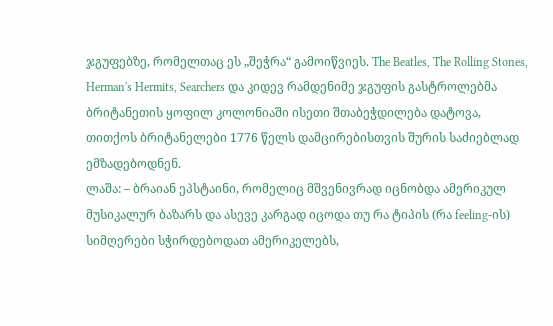ჯგუფებზე, რომელთაც ეს „შეჭრა“ გამოიწვიეს. The Beatles, The Rolling Stones, Herman's Hermits, Searchers და კიდევ რამდენიმე ჯგუფის გასტროლებმა ბრიტანეთის ყოფილ კოლონიაში ისეთი შთაბეჭდილება დატოვა, თითქოს ბრიტანელები 1776 წელს დამცირებისთვის შურის საძიებლად ემზადებოდნენ.
ლაშა: – ბრაიან ეპსტაინი, რომელიც მშვენივრად იცნობდა ამერიკულ მუსიკალურ ბაზარს და ასევე კარგად იცოდა თუ რა ტიპის (რა feeling-ის) სიმღერები სჭირდებოდათ ამერიკელებს,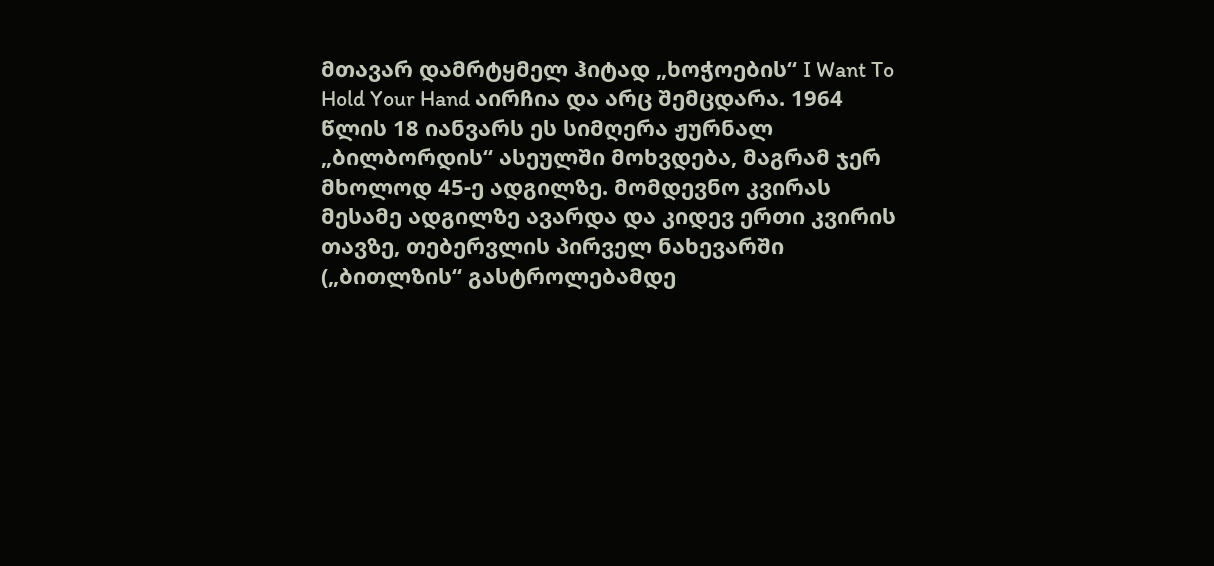მთავარ დამრტყმელ ჰიტად „ხოჭოების“ I Want To Hold Your Hand აირჩია და არც შემცდარა. 1964 წლის 18 იანვარს ეს სიმღერა ჟურნალ „ბილბორდის“ ასეულში მოხვდება, მაგრამ ჯერ მხოლოდ 45-ე ადგილზე. მომდევნო კვირას მესამე ადგილზე ავარდა და კიდევ ერთი კვირის თავზე, თებერვლის პირველ ნახევარში („ბითლზის“ გასტროლებამდე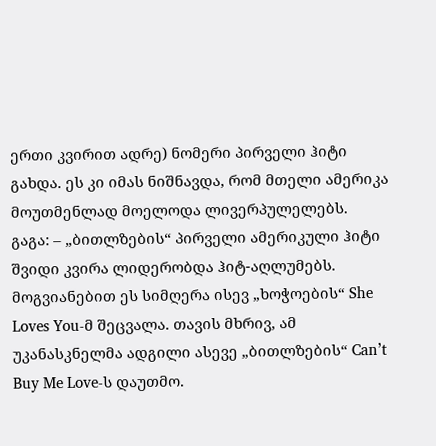ერთი კვირით ადრე) ნომერი პირველი ჰიტი გახდა. ეს კი იმას ნიშნავდა, რომ მთელი ამერიკა მოუთმენლად მოელოდა ლივერპულელებს.
გაგა: – „ბითლზების“ პირველი ამერიკული ჰიტი შვიდი კვირა ლიდერობდა ჰიტ-აღლუმებს. მოგვიანებით ეს სიმღერა ისევ „ხოჭოების“ She Loves You-მ შეცვალა. თავის მხრივ, ამ უკანასკნელმა ადგილი ასევე „ბითლზების“ Can’t Buy Me Love-ს დაუთმო.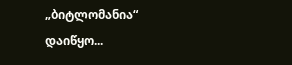„ბიტლომანია“ დაიწყო...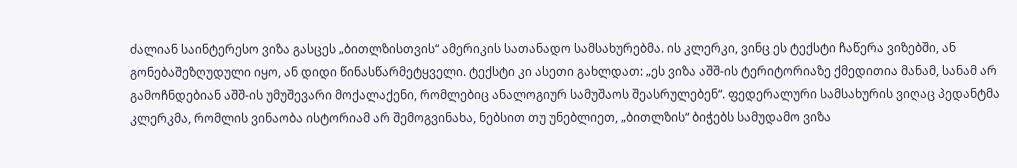ძალიან საინტერესო ვიზა გასცეს „ბითლზისთვის“ ამერიკის სათანადო სამსახურებმა. ის კლერკი, ვინც ეს ტექსტი ჩაწერა ვიზებში, ან გონებაშეზღუდული იყო, ან დიდი წინასწარმეტყველი. ტექსტი კი ასეთი გახლდათ: „ეს ვიზა აშშ-ის ტერიტორიაზე ქმედითია მანამ, სანამ არ გამოჩნდებიან აშშ-ის უმუშევარი მოქალაქენი, რომლებიც ანალოგიურ სამუშაოს შეასრულებენ“. ფედერალური სამსახურის ვიღაც პედანტმა კლერკმა, რომლის ვინაობა ისტორიამ არ შემოგვინახა, ნებსით თუ უნებლიეთ, „ბითლზის“ ბიჭებს სამუდამო ვიზა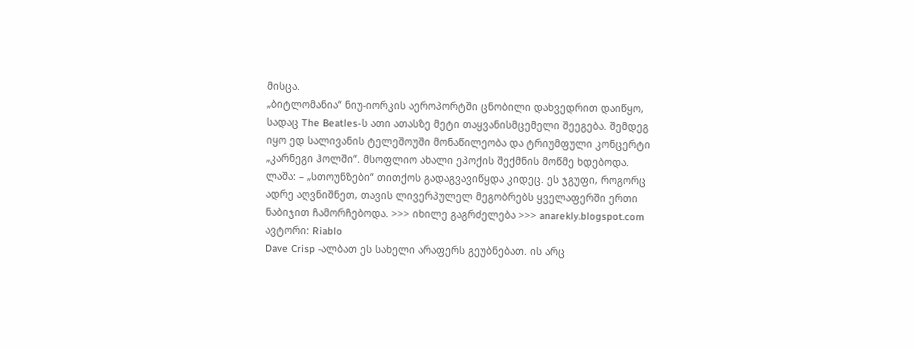მისცა.
„ბიტლომანია“ ნიუ-იორკის აეროპორტში ცნობილი დახვედრით დაიწყო, სადაც The Beatles-ს ათი ათასზე მეტი თაყვანისმცემელი შეეგება. შემდეგ იყო ედ სალივანის ტელეშოუში მონაწილეობა და ტრიუმფული კონცერტი „კარნეგი ჰოლში“. მსოფლიო ახალი ეპოქის შექმნის მოწმე ხდებოდა.
ლაშა: – „სთოუნზები“ თითქოს გადაგვავიწყდა კიდეც. ეს ჯგუფი, როგორც ადრე აღვნიშნეთ, თავის ლივერპულელ მეგობრებს ყველაფერში ერთი ნაბიჯით ჩამორჩებოდა. >>> იხილე გაგრძელება >>> anarekly.blogspot.com
ავტორი: Riablo
Dave Crisp -ალბათ ეს სახელი არაფერს გეუბნებათ. ის არც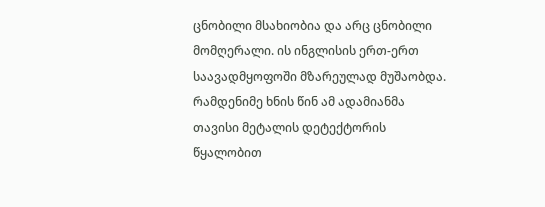ცნობილი მსახიობია და არც ცნობილი მომღერალი. ის ინგლისის ერთ-ერთ საავადმყოფოში მზარეულად მუშაობდა. რამდენიმე ხნის წინ ამ ადამიანმა თავისი მეტალის დეტექტორის წყალობით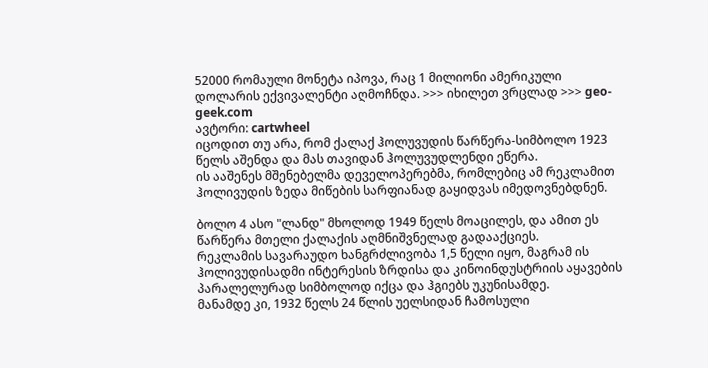52000 რომაული მონეტა იპოვა, რაც 1 მილიონი ამერიკული დოლარის ექვივალენტი აღმოჩნდა. >>> იხილეთ ვრცლად >>> geo-geek.com
ავტორი: cartwheel
იცოდით თუ არა, რომ ქალაქ ჰოლუვუდის წარწერა-სიმბოლო 1923 წელს აშენდა და მას თავიდან ჰოლუვუდლენდი ეწერა.
ის ააშენეს მშენებელმა დეველოპერებმა, რომლებიც ამ რეკლამით ჰოლივუდის ზედა მიწების სარფიანად გაყიდვას იმედოვნებდნენ.

ბოლო 4 ასო "ლანდ" მხოლოდ 1949 წელს მოაცილეს, და ამით ეს წარწერა მთელი ქალაქის აღმნიშვნელად გადააქციეს.
რეკლამის სავარაუდო ხანგრძლივობა 1,5 წელი იყო, მაგრამ ის ჰოლივუდისადმი ინტერესის ზრდისა და კინოინდუსტრიის აყავების პარალელურად სიმბოლოდ იქცა და ჰგიებს უკუნისამდე.
მანამდე კი, 1932 წელს 24 წლის უელსიდან ჩამოსული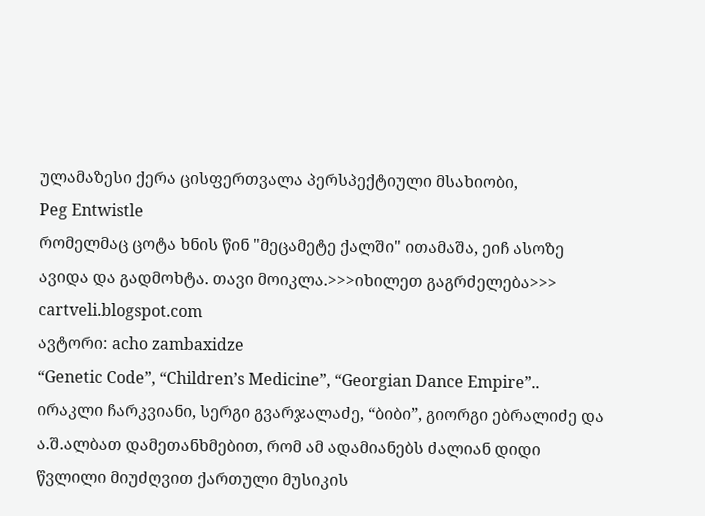ულამაზესი ქერა ცისფერთვალა პერსპექტიული მსახიობი,
Peg Entwistle
რომელმაც ცოტა ხნის წინ "მეცამეტე ქალში" ითამაშა, ეიჩ ასოზე ავიდა და გადმოხტა. თავი მოიკლა.>>>იხილეთ გაგრძელება>>> cartveli.blogspot.com
ავტორი: acho zambaxidze
“Genetic Code”, “Children’s Medicine”, “Georgian Dance Empire”.. ირაკლი ჩარკვიანი, სერგი გვარჯალაძე, “ბიბი”, გიორგი ებრალიძე და ა.შ.ალბათ დამეთანხმებით, რომ ამ ადამიანებს ძალიან დიდი წვლილი მიუძღვით ქართული მუსიკის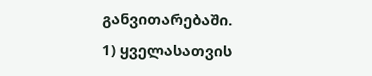განვითარებაში.
1) ყველასათვის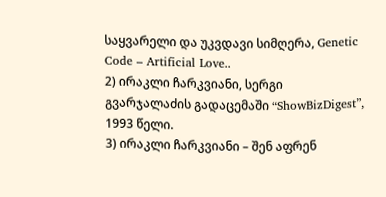საყვარელი და უკვდავი სიმღერა, Genetic Code – Artificial Love..
2) ირაკლი ჩარკვიანი, სერგი გვარჯალაძის გადაცემაში “ShowBizDigest”, 1993 წელი.
3) ირაკლი ჩარკვიანი – შენ აფრენ